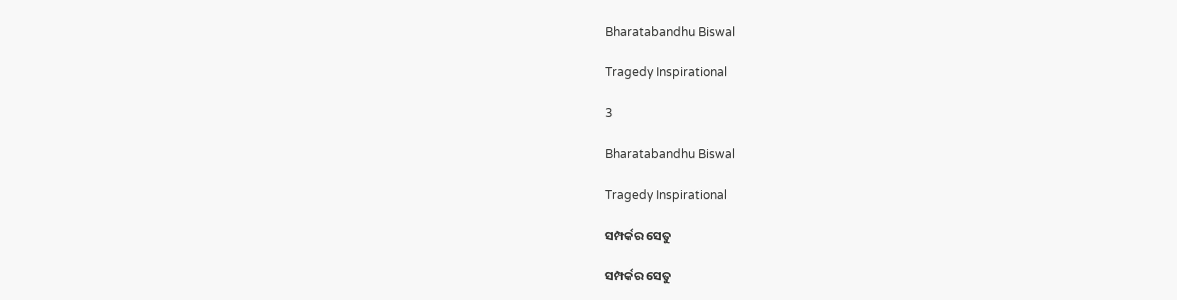Bharatabandhu Biswal

Tragedy Inspirational

3

Bharatabandhu Biswal

Tragedy Inspirational

ସମ୍ପର୍କର ସେତୁ

ସମ୍ପର୍କର ସେତୁ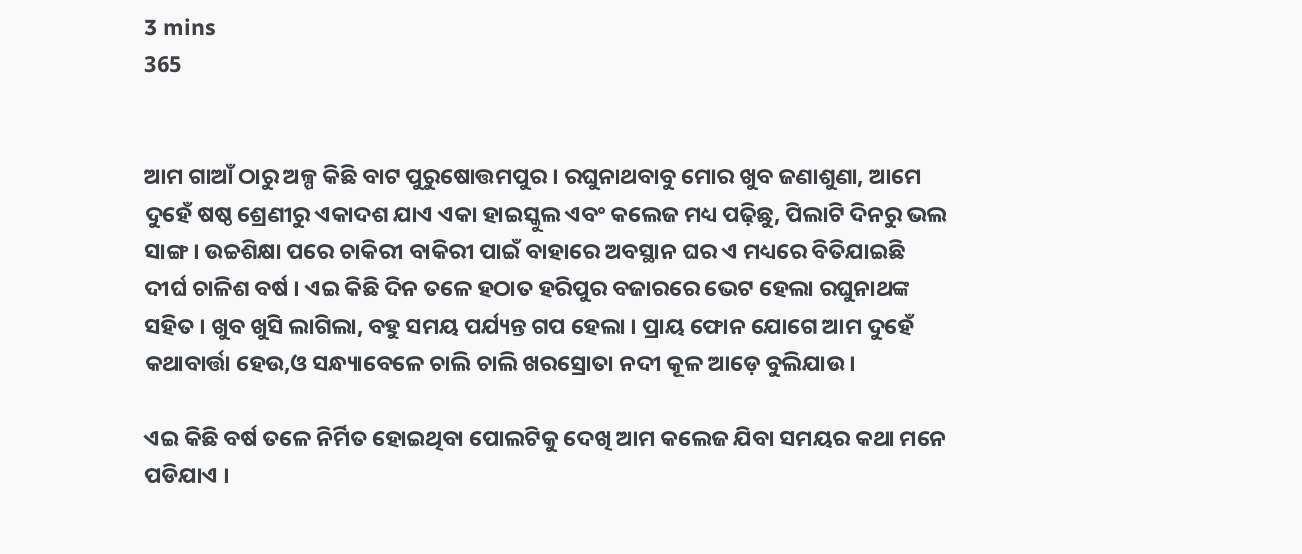3 mins
365


ଆମ ଗାଆଁ ଠାରୁ ଅଳ୍ପ କିଛି ବାଟ ପୁରୁଷୋତ୍ତମପୁର । ରଘୁନାଥବାବୁ ମୋର ଖୁବ ଜଣାଶୁଣା, ଆମେ ଦୁହେଁ ଷଷ୍ଠ ଶ୍ରେଣୀରୁ ଏକାଦଶ ଯାଏ ଏକା ହାଇସ୍କୁଲ ଏବଂ କଲେଜ ମଧ୍ୟ ପଢ଼ିଛୁ, ପିଲାଟି ଦିନରୁ ଭଲ ସାଙ୍ଗ । ଉଚ୍ଚଶିକ୍ଷା ପରେ ଚାକିରୀ ବାକିରୀ ପାଇଁ ବାହାରେ ଅବସ୍ଥାନ ଘର ଏ ମଧ୍ୟରେ ବିତିଯାଇଛି ଦୀର୍ଘ ଚାଳିଶ ବର୍ଷ । ଏଇ କିଛି ଦିନ ତଳେ ହଠାତ ହରିପୁର ବଜାରରେ ଭେଟ ହେଲା ରଘୁନାଥଙ୍କ ସହିତ । ଖୁବ ଖୁସି ଲାଗିଲା, ବହୁ ସମୟ ପର୍ଯ୍ୟନ୍ତ ଗପ ହେଲା । ପ୍ରାୟ ଫୋନ ଯୋଗେ ଆମ ଦୁହେଁ କଥାବାର୍ତ୍ତା ହେଉ,ଓ ସନ୍ଧ୍ୟାବେଳେ ଚାଲି ଚାଲି ଖରସ୍ରୋତା ନଦୀ କୂଳ ଆଡ଼େ ବୁଲିଯାଉ ।

ଏଇ କିଛି ବର୍ଷ ତଳେ ନିର୍ମିତ ହୋଇଥିବା ପୋଲଟିକୁ ଦେଖି ଆମ କଲେଜ ଯିବା ସମୟର କଥା ମନେ ପଡିଯାଏ ।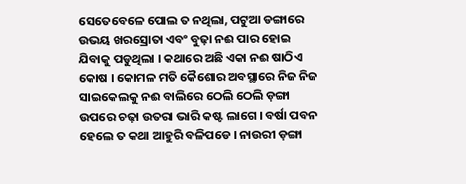ସେତେବେଳେ ପୋଲ ତ ନଥିଲା, ପଟୁଆ ଡଙ୍ଗାରେ ଉଭୟ ଖରସ୍ରୋତା ଏବଂ ବୁଢ଼ା ନଈ ପାର ହୋଇ ଯିବାକୁ ପଡୁଥିଲା । କଥାରେ ଅଛି ଏକା ନଈ ଷାଠିଏ କୋଷ । କୋମଳ ମତି କୈଶୋର ଅବସ୍ଥାରେ ନିଜ ନିଜ ସାଇକେଲକୁ ନଈ ବାଲିରେ ଠେଲି ଠେଲି ଡ଼ଙ୍ଗା ଉପରେ ଚଢ଼ା ଉତରା ଭାରି କଷ୍ଟ ଲାଗେ । ବର୍ଷା ପବନ ହେଲେ ତ କଥା ଆହୁରି ବଳିପଡେ । ନାଉରୀ ଡ଼ଙ୍ଗା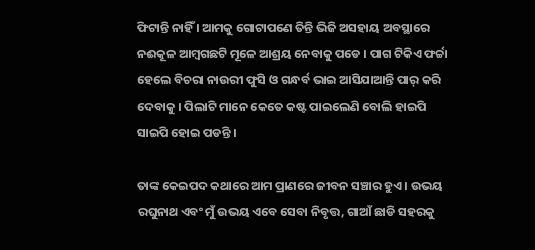ଫିଟାନ୍ତି ନାହିଁ । ଆମକୁ ଗୋଟାପଣେ ତିନ୍ତି ଭିଜି ଅସହାୟ ଅବସ୍ଥାରେ ନଈକୂଳ ଆମ୍ବଗଛଟି ମୂଳେ ଆଶ୍ରୟ ନେବାକୁ ପଡେ । ପାଗ ଟିକିଏ ଫର୍ଚ୍ଚା ହେଲେ ବିଚରା ନାଉରୀ ଫୁସି ଓ ଗନ୍ଧର୍ବ ଭାଇ ଆସିଯାଆନ୍ତି ପାର୍ କରି ଦେବାକୁ । ପିଲାଟି ମାନେ କେତେ କଷ୍ଟ ପାଇଲେଣି ବୋଲି ହାଇପି ସାଇପି ହୋଇ ପଡନ୍ତି ।

ତାଙ୍କ କେଇପଦ କଥାରେ ଆମ ପ୍ରାଣରେ ଜୀବନ ସଞ୍ଚାର ହୁଏ । ଉଭୟ ରଘୁନାଥ ଏବଂ ମୁଁ ଉଭୟ ଏବେ ସେବା ନିବୃତ୍ତ, ଗାଆଁ ଛାଡି ସହରକୁ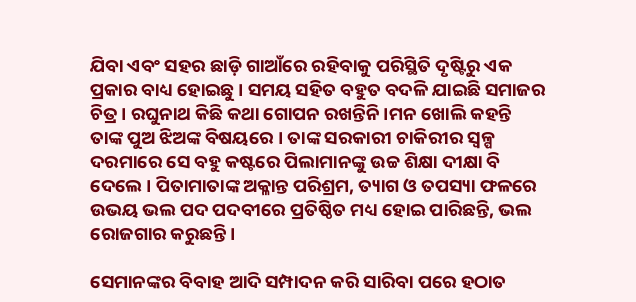ଯିବା ଏବଂ ସହର ଛାଡ଼ି ଗାଆଁରେ ରହିବାକୁ ପରିସ୍ଥିତି ଦୃଷ୍ଟିରୁ ଏକ ପ୍ରକାର ବାଧ୍ୟ ହୋଇଛୁ । ସମୟ ସହିତ ବହୁତ ବଦଳି ଯାଇଛି ସମାଜର ଚିତ୍ର । ରଘୁନାଥ କିଛି କଥା ଗୋପନ ରଖନ୍ତିନି ।ମନ ଖୋଲି କହନ୍ତି ତାଙ୍କ ପୁଅ ଝିଅଙ୍କ ବିଷୟରେ । ତାଙ୍କ ସରକାରୀ ଚାକିରୀର ସ୍ୱଳ୍ପ ଦରମାରେ ସେ ବହୁ କଷ୍ଟରେ ପିଲାମାନଙ୍କୁ ଉଚ୍ଚ ଶିକ୍ଷା ଦୀକ୍ଷା ବି ଦେଲେ । ପିତାମାତାଙ୍କ ଅକ୍ଳାନ୍ତ ପରିଶ୍ରମ, ତ୍ୟାଗ ଓ ତପସ୍ୟା ଫଳରେ ଉଭୟ ଭଲ ପଦ ପଦବୀରେ ପ୍ରତିଷ୍ଠିତ ମଧ୍ୟ ହୋଇ ପାରିଛନ୍ତି, ଭଲ ରୋଜଗାର କରୁଛନ୍ତି ।

ସେମାନଙ୍କର ବିବାହ ଆଦି ସମ୍ପାଦନ କରି ସାରିବା ପରେ ହଠାତ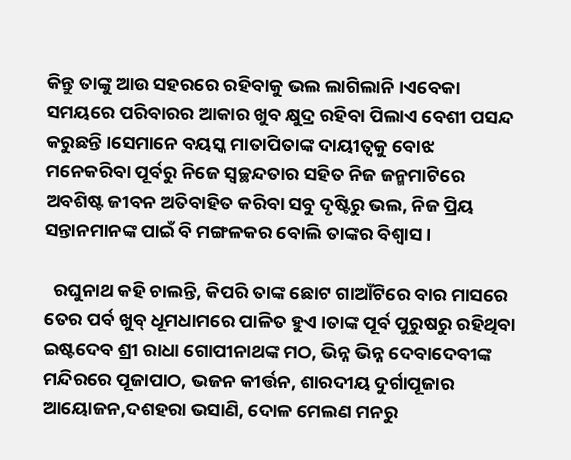କିନ୍ତୁ ତାଙ୍କୁ ଆଉ ସହରରେ ରହିବାକୁ ଭଲ ଲାଗିଲାନି ।ଏବେକା ସମୟରେ ପରିବାରର ଆକାର ଖୁବ କ୍ଷୁଦ୍ର ରହିବା ପିଲାଏ ବେଶୀ ପସନ୍ଦ କରୁଛନ୍ତି ।ସେମାନେ ବୟସ୍କ ମାତାପିତାଙ୍କ ଦାୟୀତ୍ୱକୁ ବୋଝ ମନେକରିବା ପୂର୍ବରୁ ନିଜେ ସ୍ୱଚ୍ଛନ୍ଦତାର ସହିତ ନିଜ ଜନ୍ମମାଟିରେ ଅବଶିଷ୍ଟ ଜୀବନ ଅତିବାହିତ କରିବା ସବୁ ଦୃଷ୍ଟିରୁ ଭଲ, ନିଜ ପ୍ରିୟ ସନ୍ତାନମାନଙ୍କ ପାଇଁ ବି ମଙ୍ଗଳକର ବୋଲି ତାଙ୍କର ବିଶ୍ୱାସ ।

  ରଘୁନାଥ କହି ଚାଲନ୍ତି, କିପରି ତାଙ୍କ ଛୋଟ ଗାଆଁଟିରେ ବାର ମାସରେ ତେର ପର୍ବ ଖୁବ୍ ଧୂମଧାମରେ ପାଳିତ ହୁଏ ।ତାଙ୍କ ପୂର୍ବ ପୁରୁଷରୁ ରହିଥିବା ଇଷ୍ଟଦେବ ଶ୍ରୀ ରାଧା ଗୋପୀନାଥଙ୍କ ମଠ, ଭିନ୍ନ ଭିନ୍ନ ଦେବାଦେବୀଙ୍କ ମନ୍ଦିରରେ ପୂଜାପାଠ, ଭଜନ କୀର୍ତ୍ତନ, ଶାରଦୀୟ ଦୁର୍ଗାପୂଜାର ଆୟୋଜନ,ଦଶହରା ଭସାଣି, ଦୋଳ ମେଲଣ ମନରୁ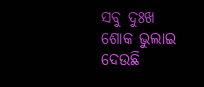ସବୁ ଦୁଃଖ ଶୋକ ଭୁଲାଇ ଦେଉଛି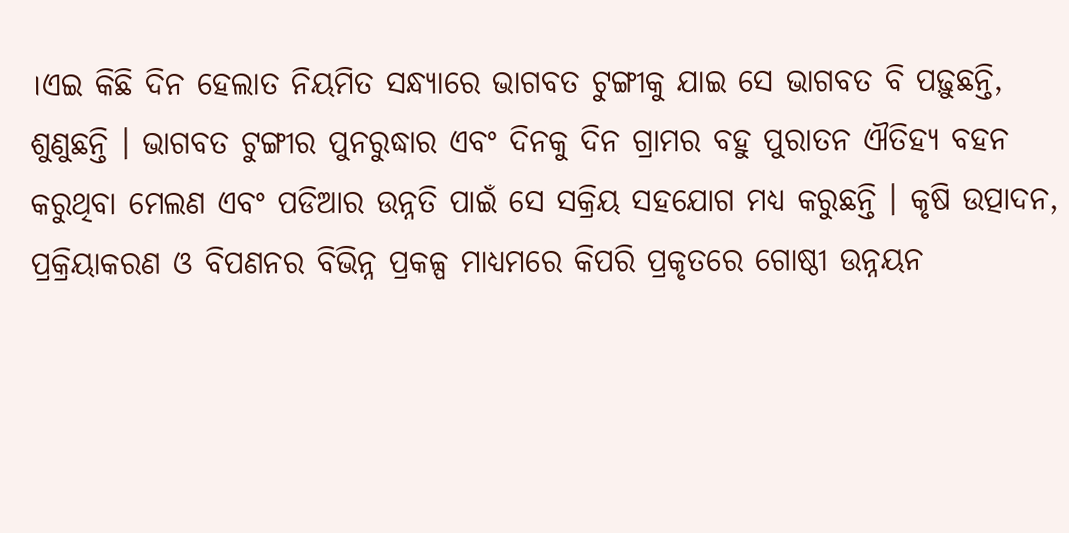।ଏଇ କିଛି ଦିନ ହେଲାତ ନିୟମିତ ସନ୍ଧ୍ୟାରେ ଭାଗବତ ଟୁଙ୍ଗୀକୁ ଯାଇ ସେ ଭାଗବତ ବି ପଢ଼ୁଛନ୍ତି, ଶୁଣୁଛନ୍ତି । ଭାଗବତ ଟୁଙ୍ଗୀର ପୁନରୁଦ୍ଧାର ଏବଂ ଦିନକୁ ଦିନ ଗ୍ରାମର ବହୁ ପୁରାତନ ଐତିହ୍ୟ ବହନ କରୁଥିବା ମେଲଣ ଏବଂ ପଡିଆର ଉନ୍ନତି ପାଇଁ ସେ ସକ୍ରିୟ ସହଯୋଗ ମଧ୍ୟ କରୁଛନ୍ତି । କୃଷି ଉତ୍ପାଦନ, ପ୍ରକ୍ରିୟାକରଣ ଓ ବିପଣନର ବିଭିନ୍ନ ପ୍ରକଳ୍ପ ମାଧ୍ୟମରେ କିପରି ପ୍ରକୃତରେ ଗୋଷ୍ଠୀ ଉନ୍ନୟନ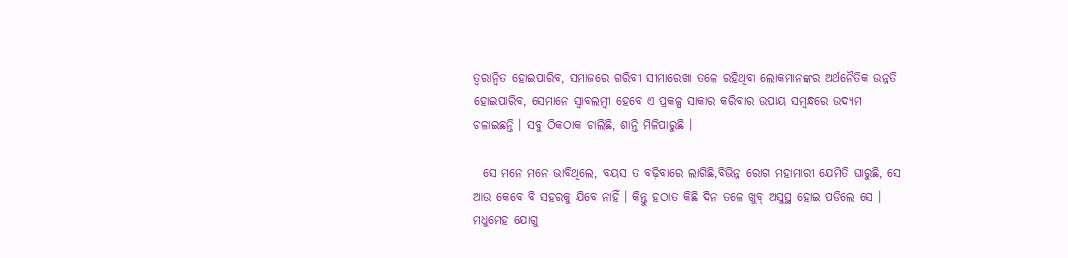ତ୍ୱରାନ୍ୱିତ ହୋଇପାରିବ, ସମାଜରେ ଗରିବୀ ସୀମାରେଖା ତଳେ ରହିଥିବା ଲୋକମାନଙ୍କର ଅର୍ଥନୈତିକ ଉନ୍ନତି ହୋଇପାରିବ, ସେମାନେ ସ୍ୱାବଲମ୍ବୀ ହେବେ ଏ ପ୍ରକଳ୍ପ ସାକାର କରିବାର ଉପାୟ ସମ୍ବନ୍ଧରେ ଉଦ୍ୟମ ଚଳାଇଛନ୍ତି । ସବୁ ଠିକଠାକ ଚାଲିଛି, ଶାନ୍ତି ମିଳିପାରୁଛି ।

  ସେ ମନେ ମନେ ଭାବିଥିଲେ, ବୟସ ତ ବଢ଼ିବାରେ ଲାଗିଛି,ବିଭିନ୍ନ ରୋଗ ମହାମାରୀ ଯେମିତି ଘାରୁଛି, ସେ ଆଉ କେବେ ବି ସହରକୁ ଯିବେ ନାହିଁ । କିନ୍ତୁ ହଠାତ କିଛି ଦିନ ତଳେ ଖୁବ୍ ଅସୁସ୍ଥ ହୋଇ ପଡିଲେ ସେ । ମଧୁମେହ ଯୋଗୁ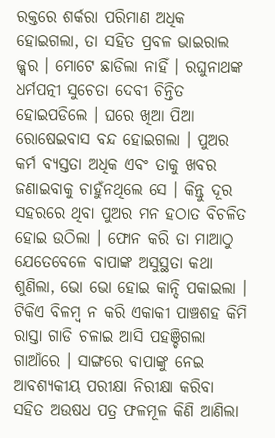ରକ୍ତରେ ଶର୍କରା ପରିମାଣ ଅଧିକ ହୋଇଗଲା, ତା ସହିତ ପ୍ରବଳ ଭାଇରାଲ ଜ୍ଜ୍ୱର । ମୋଟେ ଛାଡିଲା ନାହିଁ । ରଘୁନାଥଙ୍କ ଧର୍ମପତ୍ନୀ ସୁଚେତା ଦେବୀ ଚିନ୍ତିତ ହୋଇପଡିଲେ । ଘରେ ଖିଆ ପିଆ ରୋଷେଇବାସ ବନ୍ଦ ହୋଇଗଲା । ପୁଅର କର୍ମ ବ୍ୟସ୍ତତା ଅଧିକ ଏବଂ ତାକୁ ଖବର ଜଣାଇବାକୁ ଚାହୁଁନଥିଲେ ସେ । କିନ୍ତୁ ଦୂର ସହରରେ ଥିବା ପୁଅର ମନ ହଠାତ ବିଚଳିତ ହୋଇ ଉଠିଲା । ଫୋନ କରି ତା ମାଆଠୁ ଯେତେବେଳେ ବାପାଙ୍କ ଅସୁସ୍ଥତା କଥା ଶୁଣିଲା, ଭୋ ଭୋ ହୋଇ କାନ୍ଦି ପକାଇଲା । ଟିକିଏ ବିଳମ୍ବ ନ କରି ଏକାକୀ ପାଞ୍ଚଶହ କିମି ରାସ୍ତା ଗାଡି ଚଳାଇ ଆସି ପହଞ୍ଚିଗଲା ଗାଆଁରେ । ସାଙ୍ଗରେ ବାପାଙ୍କୁ ନେଇ ଆବଶ୍ୟକୀୟ ପରୀକ୍ଷା ନିରୀକ୍ଷା କରିବା ସହିତ ଅଉଷଧ ପତ୍ର ଫଳମୂଳ କିଣି ଆଣିଲା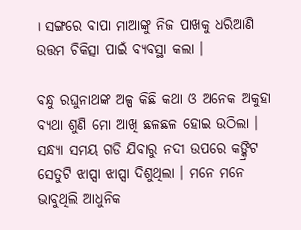। ସଙ୍ଗରେ ବାପା ମାଆଙ୍କୁ ନିଜ ପାଖକୁ ଧରିଆଣି ଉତ୍ତମ ଚିକିତ୍ସା ପାଇଁ ବ୍ୟବସ୍ଥା କଲା ।

ବନ୍ଧୁ ରଘୁନାଥଙ୍କ ଅଳ୍ପ କିଛି କଥା ଓ ଅନେକ ଅକୁହା ବ୍ୟଥା ଶୁଣି ମୋ ଆଖି ଛଳଛଳ ହୋଇ ଉଠିଲା । ସନ୍ଧ୍ୟା ସମୟ ଗଡି ଯିବାରୁ ନଦୀ ଉପରେ କଙ୍କ୍ରିଟ ସେତୁଟି ଝାପ୍ସା ଝାପ୍ସା ଦିଶୁଥିଲା । ମନେ ମନେ ଭାବୁଥିଲି ଆଧୁନିକ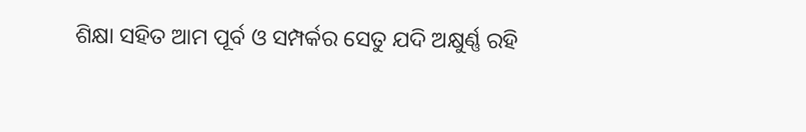ଶିକ୍ଷା ସହିତ ଆମ ପୂର୍ବ ଓ ସମ୍ପର୍କର ସେତୁ ଯଦି ଅକ୍ଷୁର୍ଣ୍ଣ ରହି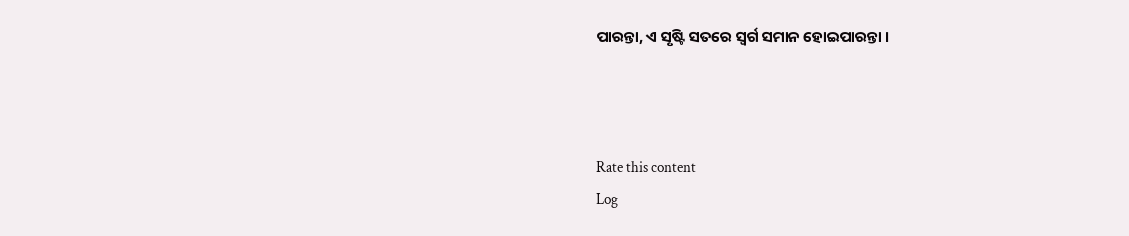ପାରନ୍ତା, ଏ ସୃଷ୍ଟି ସତରେ ସ୍ୱର୍ଗ ସମାନ ହୋଇପାରନ୍ତା ।



Rate this content
Log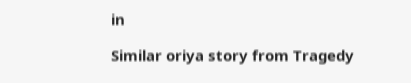in

Similar oriya story from Tragedy